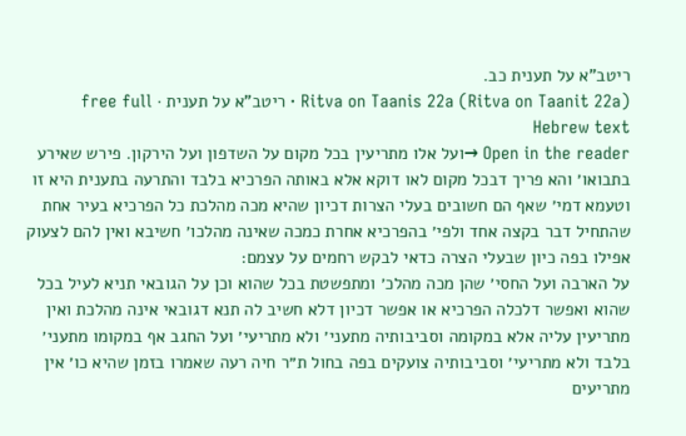ריטב"א על תענית כב.
Ritva on Taanis 22a (Ritva on Taanit 22a) · ריטב"א על תענית · free full Hebrew text
Open in the reader →ועל אלו מתריעין בכל מקום על השדפון ועל הירקון. פירש שאירע בתבואו׳ והא פריך דבכל מקום לאו דוקא אלא באותה הפרכיא בלבד והתרעה בתענית היא זו וטעמא דמי׳ שאף הם חשובים בעלי הצרות דכיון שהיא מכה מהלכת כל הפרכיא בעיר אחת שהתחיל דבר בקצה אחד ולפי׳ בהפרכיא אחרת כמכה שאינה מהלכו׳ חשיבא ואין להם לצעוק אפילו בפה כיון שבעלי הצרה כדאי לבקש רחמים על עצמם:
על הארבה ועל החסי׳ שהן מכה מהלכ׳ ומתפשטת בכל שהוא וכן על הגובאי תניא לעיל בכל שהוא ואפשר דלכלה הפרכיא או אפשר דכיון דלא חשיב לה תנא דגובאי אינה מהלכת ואין מתריעין עליה אלא במקומה וסביבותיה מתעני׳ ולא מתריעי׳ ועל החגב אף במקומו מתעני׳ בלבד ולא מתריעי׳ וסביבותיה צועקים בפה בחול ת״ר חיה רעה שאמרו בזמן שהיא כו׳ אין מתריעים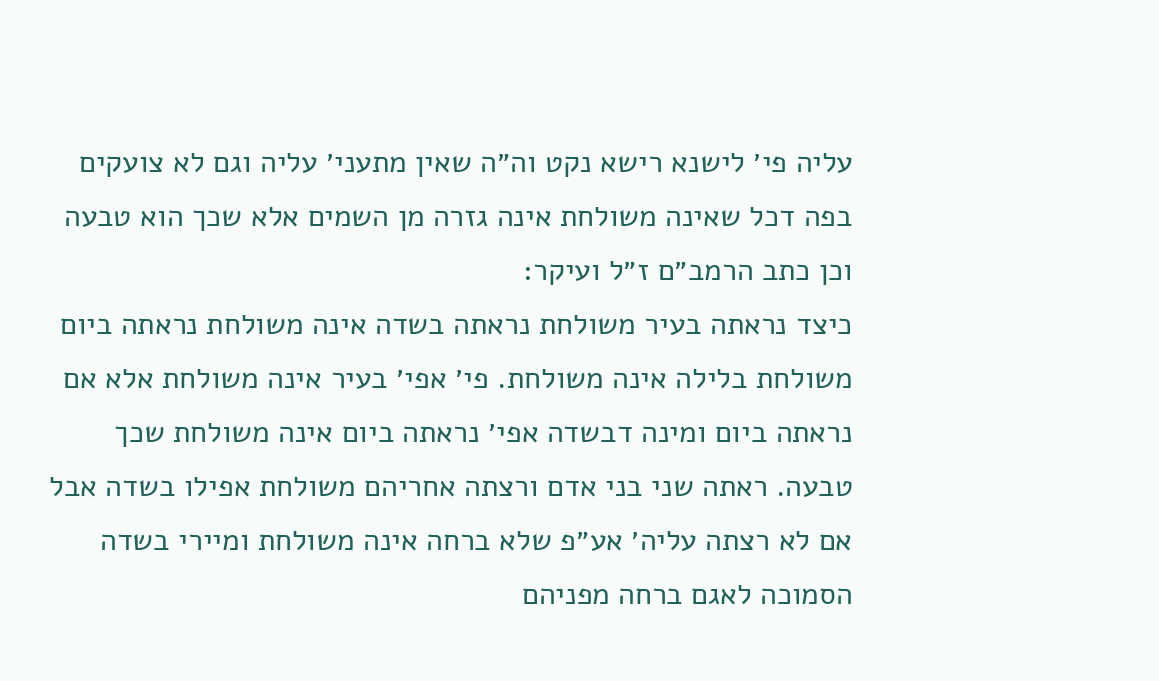עליה פי׳ לישנא רישא נקט וה״ה שאין מתעני׳ עליה וגם לא צועקים בפה דכל שאינה משולחת אינה גזרה מן השמים אלא שכך הוא טבעה וכן כתב הרמב״ם ז״ל ועיקר:
כיצד נראתה בעיר משולחת נראתה בשדה אינה משולחת נראתה ביום משולחת בלילה אינה משולחת. פי׳ אפי׳ בעיר אינה משולחת אלא אם נראתה ביום ומינה דבשדה אפי׳ נראתה ביום אינה משולחת שכך טבעה. ראתה שני בני אדם ורצתה אחריהם משולחת אפילו בשדה אבל אם לא רצתה עליה׳ אע״פ שלא ברחה אינה משולחת ומיירי בשדה הסמוכה לאגם ברחה מפניהם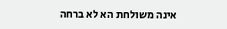אינה משולחת הא לא ברחה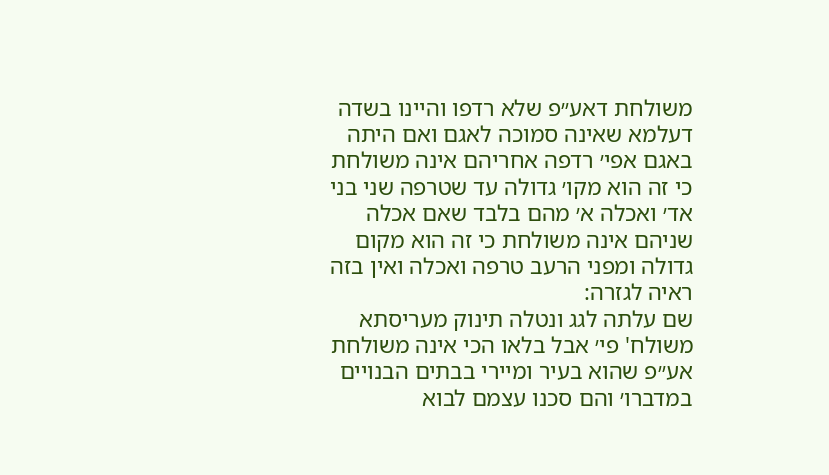משולחת דאע״פ שלא רדפו והיינו בשדה דעלמא שאינה סמוכה לאגם ואם היתה באגם אפי׳ רדפה אחריהם אינה משולחת כי זה הוא מקו׳ גדולה עד שטרפה שני בני אד׳ ואכלה א׳ מהם בלבד שאם אכלה שניהם אינה משולחת כי זה הוא מקום גדולה ומפני הרעב טרפה ואכלה ואין בזה ראיה לגזרה:
שם עלתה לגג ונטלה תינוק מעריסתא משולח' פי׳ אבל בלאו הכי אינה משולחת אע״פ שהוא בעיר ומיירי בבתים הבנויים במדברו׳ והם סכנו עצמם לבוא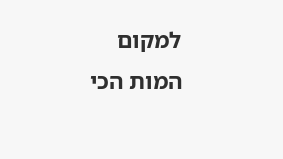למקום המות הכי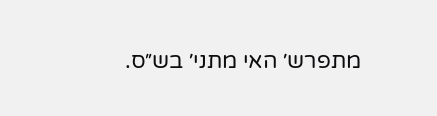מתפרש׳ האי מתני׳ בש״ס.